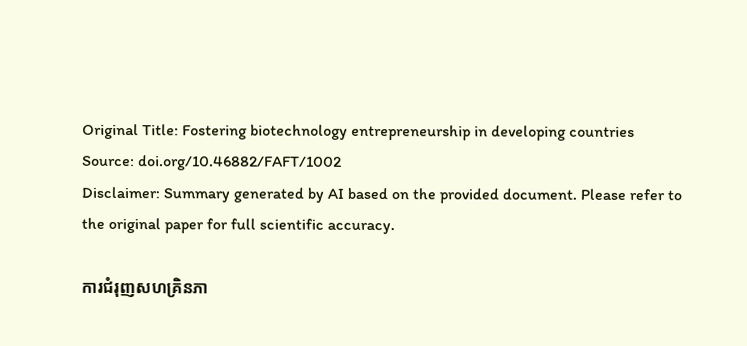Original Title: Fostering biotechnology entrepreneurship in developing countries
Source: doi.org/10.46882/FAFT/1002
Disclaimer: Summary generated by AI based on the provided document. Please refer to the original paper for full scientific accuracy.

ការជំរុញសហគ្រិនភា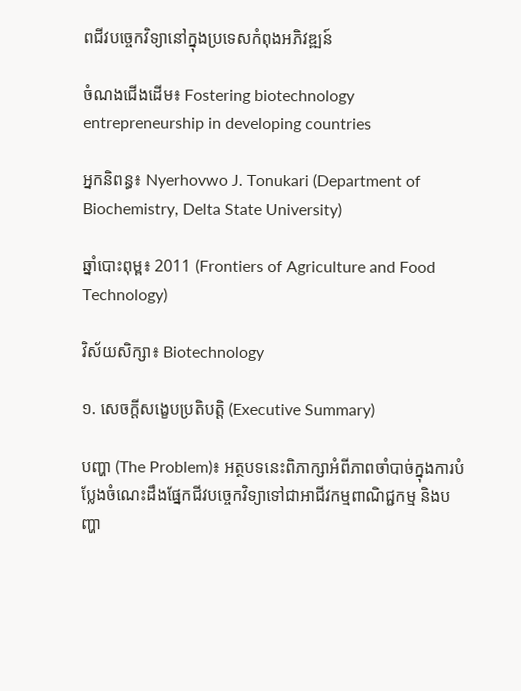ពជីវបច្ចេកវិទ្យានៅក្នុងប្រទេសកំពុងអភិវឌ្ឍន៍

ចំណងជើងដើម៖ Fostering biotechnology entrepreneurship in developing countries

អ្នកនិពន្ធ៖ Nyerhovwo J. Tonukari (Department of Biochemistry, Delta State University)

ឆ្នាំបោះពុម្ព៖ 2011 (Frontiers of Agriculture and Food Technology)

វិស័យសិក្សា៖ Biotechnology

១. សេចក្តីសង្ខេបប្រតិបត្តិ (Executive Summary)

បញ្ហា (The Problem)៖ អត្ថបទនេះពិភាក្សាអំពីភាពចាំបាច់ក្នុងការបំប្លែងចំណេះដឹងផ្នែកជីវបច្ចេកវិទ្យាទៅជាអាជីវកម្មពាណិជ្ជកម្ម និងបញ្ហា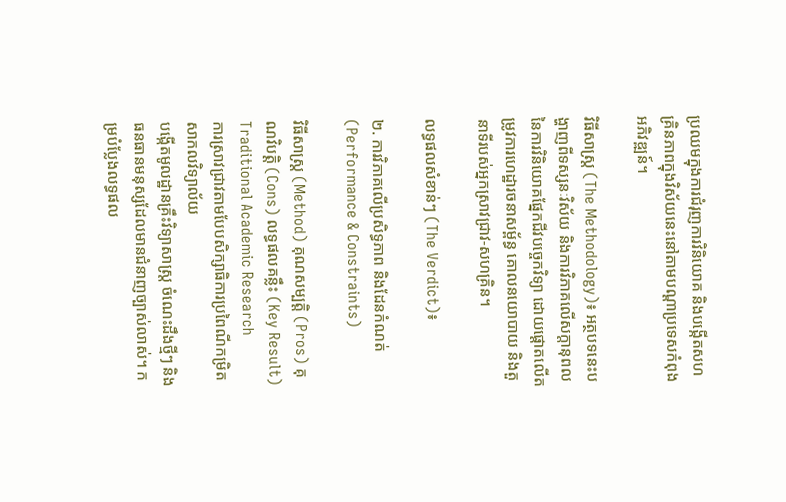ប្រឈមក្នុងការជំរុញការវិនិយោគ និងបង្កើតសហគ្រិនភាពក្នុងវិស័យនេះនៅតាមបណ្តាប្រទេសកំពុងអភិវឌ្ឍន៍។

វិធីសាស្ត្រ (The Methodology)៖ អត្ថបទនេះបង្ហាញពីទស្សនៈវិស័យ និងការវិភាគលើសក្តានុពលនៃការវិនិយោគផ្នែកជីវបច្ចេកវិទ្យា ដោយផ្តោតលើតម្រូវការហេដ្ឋារចនាសម្ព័ន្ធ គោលនយោបាយ និងតួនាទីរបស់អ្នកស្រាវជ្រាវ-សហគ្រិន។

លទ្ធផលសំខាន់ៗ (The Verdict)៖

២. ការវិភាគលើប្រសិទ្ធភាព និងដែនកំណត់ (Performance & Constraints)

វិធីសាស្ត្រ (Method) គុណសម្បត្តិ (Pros) គុណវិបត្តិ (Cons) លទ្ធផលគន្លឹះ (Key Result)
Traditional Academic Research
ការស្រាវជ្រាវតាមបែបសិក្សាធិការប្រពៃណីកម្រិតសាកលវិទ្យាល័យ
បង្កើតមូលដ្ឋានគ្រឹះវិទ្យាសាស្ត្រ ចំណេះដឹងថ្មីៗ និងធនធានមនុស្សដែលមានជំនាញច្បាស់លាស់។ កម្របំប្លែងលទ្ធផល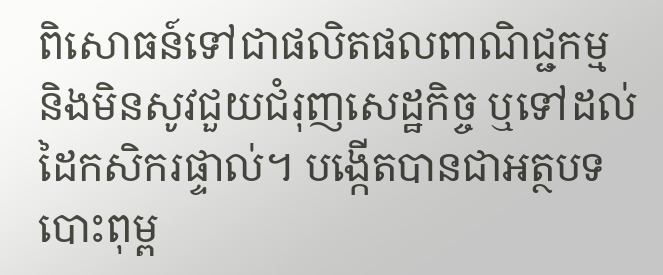ពិសោធន៍ទៅជាផលិតផលពាណិជ្ជកម្ម និងមិនសូវជួយជំរុញសេដ្ឋកិច្ច ឬទៅដល់ដៃកសិករផ្ទាល់។ បង្កើតបានជាអត្ថបទបោះពុម្ព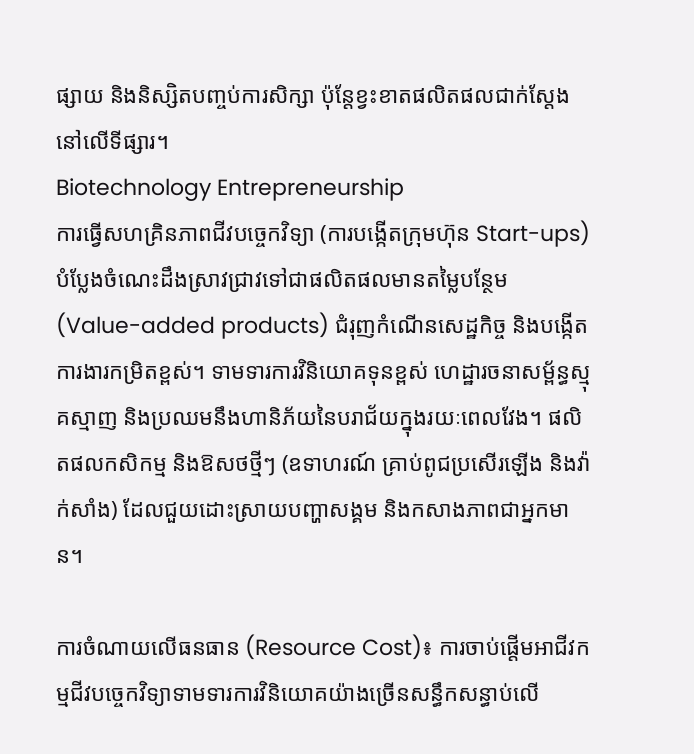ផ្សាយ និងនិស្សិតបញ្ចប់ការសិក្សា ប៉ុន្តែខ្វះខាតផលិតផលជាក់ស្តែងនៅលើទីផ្សារ។
Biotechnology Entrepreneurship
ការធ្វើសហគ្រិនភាពជីវបច្ចេកវិទ្យា (ការបង្កើតក្រុមហ៊ុន Start-ups)
បំប្លែងចំណេះដឹងស្រាវជ្រាវទៅជាផលិតផលមានតម្លៃបន្ថែម (Value-added products) ជំរុញកំណើនសេដ្ឋកិច្ច និងបង្កើតការងារកម្រិតខ្ពស់។ ទាមទារការវិនិយោគទុនខ្ពស់ ហេដ្ឋារចនាសម្ព័ន្ធស្មុគស្មាញ និងប្រឈមនឹងហានិភ័យនៃបរាជ័យក្នុងរយៈពេលវែង។ ផលិតផលកសិកម្ម និងឱសថថ្មីៗ (ឧទាហរណ៍ គ្រាប់ពូជប្រសើរឡើង និងវ៉ាក់សាំង) ដែលជួយដោះស្រាយបញ្ហាសង្គម និងកសាងភាពជាអ្នកមាន។

ការចំណាយលើធនធាន (Resource Cost)៖ ការចាប់ផ្តើមអាជីវកម្មជីវបច្ចេកវិទ្យាទាមទារការវិនិយោគយ៉ាងច្រើនសន្ធឹកសន្ធាប់លើ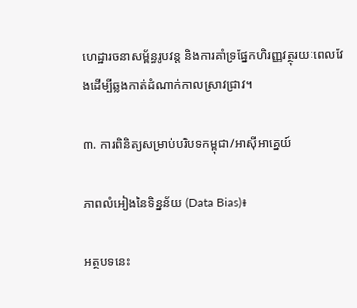ហេដ្ឋារចនាសម្ព័ន្ធរូបវន្ត និងការគាំទ្រផ្នែកហិរញ្ញវត្ថុរយៈពេលវែងដើម្បីឆ្លងកាត់ដំណាក់កាលស្រាវជ្រាវ។

៣. ការពិនិត្យសម្រាប់បរិបទកម្ពុជា/អាស៊ីអាគ្នេយ៍

ភាពលំអៀងនៃទិន្នន័យ (Data Bias)៖

អត្ថបទនេះ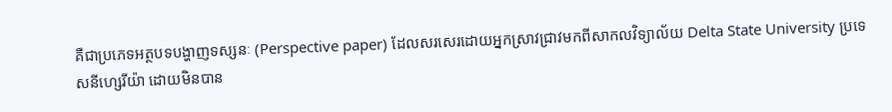គឺជាប្រភេទអត្ថបទបង្ហាញទស្សនៈ (Perspective paper) ដែលសរសេរដោយអ្នកស្រាវជ្រាវមកពីសាកលវិទ្យាល័យ Delta State University ប្រទេសនីហ្សេរីយ៉ា ដោយមិនបាន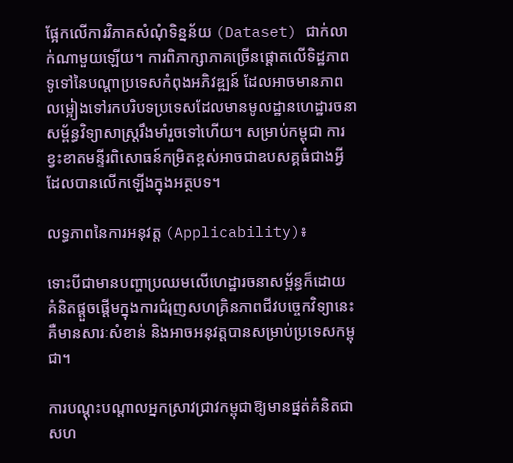ផ្អែកលើការវិភាគសំណុំទិន្នន័យ (Dataset) ជាក់លាក់ណាមួយឡើយ។ ការពិភាក្សាភាគច្រើនផ្តោតលើទិដ្ឋភាពទូទៅនៃបណ្តាប្រទេសកំពុងអភិវឌ្ឍន៍ ដែលអាចមានភាពលម្អៀងទៅរកបរិបទប្រទេសដែលមានមូលដ្ឋានហេដ្ឋារចនាសម្ព័ន្ធវិទ្យាសាស្ត្ររឹងមាំរួចទៅហើយ។ សម្រាប់កម្ពុជា ការខ្វះខាតមន្ទីរពិសោធន៍កម្រិតខ្ពស់អាចជាឧបសគ្គធំជាងអ្វីដែលបានលើកឡើងក្នុងអត្ថបទ។

លទ្ធភាពនៃការអនុវត្ត (Applicability)៖

ទោះបីជាមានបញ្ហាប្រឈមលើហេដ្ឋារចនាសម្ព័ន្ធក៏ដោយ គំនិតផ្តួចផ្តើមក្នុងការជំរុញសហគ្រិនភាពជីវបច្ចេកវិទ្យានេះគឺមានសារៈសំខាន់ និងអាចអនុវត្តបានសម្រាប់ប្រទេសកម្ពុជា។

ការបណ្តុះបណ្តាលអ្នកស្រាវជ្រាវកម្ពុជាឱ្យមានផ្នត់គំនិតជាសហ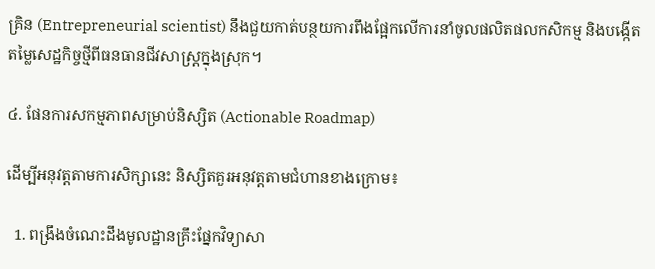គ្រិន (Entrepreneurial scientist) នឹងជួយកាត់បន្ថយការពឹងផ្អែកលើការនាំចូលផលិតផលកសិកម្ម និងបង្កើតតម្លៃសេដ្ឋកិច្ចថ្មីពីធនធានជីវសាស្ត្រក្នុងស្រុក។

៤. ផែនការសកម្មភាពសម្រាប់និស្សិត (Actionable Roadmap)

ដើម្បីអនុវត្តតាមការសិក្សានេះ និស្សិតគួរអនុវត្តតាមជំហានខាងក្រោម៖

  1. ពង្រឹងចំណេះដឹងមូលដ្ឋានគ្រឹះផ្នែកវិទ្យាសា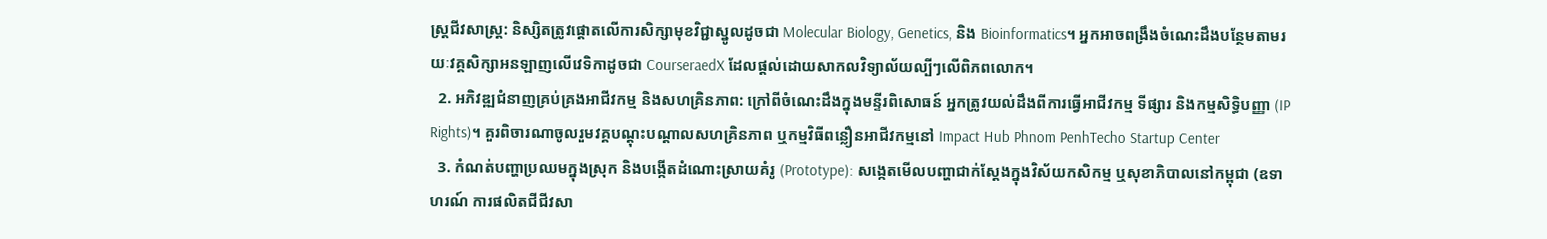ស្ត្រជីវសាស្ត្រ: និស្សិតត្រូវផ្តោតលើការសិក្សាមុខវិជ្ជាស្នូលដូចជា Molecular Biology, Genetics, និង Bioinformatics។ អ្នកអាចពង្រឹងចំណេះដឹងបន្ថែមតាមរយៈវគ្គសិក្សាអនឡាញលើវេទិកាដូចជា CourseraedX ដែលផ្តល់ដោយសាកលវិទ្យាល័យល្បីៗលើពិភពលោក។
  2. អភិវឌ្ឍជំនាញគ្រប់គ្រងអាជីវកម្ម និងសហគ្រិនភាព: ក្រៅពីចំណេះដឹងក្នុងមន្ទីរពិសោធន៍ អ្នកត្រូវយល់ដឹងពីការធ្វើអាជីវកម្ម ទីផ្សារ និងកម្មសិទ្ធិបញ្ញា (IP Rights)។ គួរពិចារណាចូលរួមវគ្គបណ្តុះបណ្តាលសហគ្រិនភាព ឬកម្មវិធីពន្លឿនអាជីវកម្មនៅ Impact Hub Phnom PenhTecho Startup Center
  3. កំណត់បញ្ហាប្រឈមក្នុងស្រុក និងបង្កើតដំណោះស្រាយគំរូ (Prototype): សង្កេតមើលបញ្ហាជាក់ស្តែងក្នុងវិស័យកសិកម្ម ឬសុខាភិបាលនៅកម្ពុជា (ឧទាហរណ៍ ការផលិតជីជីវសា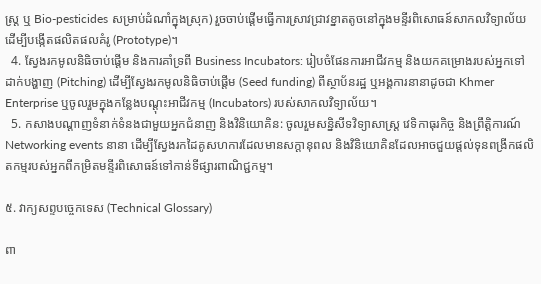ស្រ្ត ឬ Bio-pesticides សម្រាប់ដំណាំក្នុងស្រុក) រួចចាប់ផ្តើមធ្វើការស្រាវជ្រាវខ្នាតតូចនៅក្នុងមន្ទីរពិសោធន៍សាកលវិទ្យាល័យដើម្បីបង្កើតផលិតផលគំរូ (Prototype)។
  4. ស្វែងរកមូលនិធិចាប់ផ្តើម និងការគាំទ្រពី Business Incubators: រៀបចំផែនការអាជីវកម្ម និងយកគម្រោងរបស់អ្នកទៅដាក់បង្ហាញ (Pitching) ដើម្បីស្វែងរកមូលនិធិចាប់ផ្តើម (Seed funding) ពីស្ថាប័នរដ្ឋ ឬអង្គការនានាដូចជា Khmer Enterprise ឬចូលរួមក្នុងកន្លែងបណ្តុះអាជីវកម្ម (Incubators) របស់សាកលវិទ្យាល័យ។
  5. កសាងបណ្តាញទំនាក់ទំនងជាមួយអ្នកជំនាញ និងវិនិយោគិន: ចូលរួមសន្និសីទវិទ្យាសាស្ត្រ វេទិកាធុរកិច្ច និងព្រឹត្តិការណ៍ Networking events នានា ដើម្បីស្វែងរកដៃគូសហការដែលមានសក្តានុពល និងវិនិយោគិនដែលអាចជួយផ្តល់ទុនពង្រីកផលិតកម្មរបស់អ្នកពីកម្រិតមន្ទីរពិសោធន៍ទៅកាន់ទីផ្សារពាណិជ្ជកម្ម។

៥. វាក្យសព្ទបច្ចេកទេស (Technical Glossary)

ពា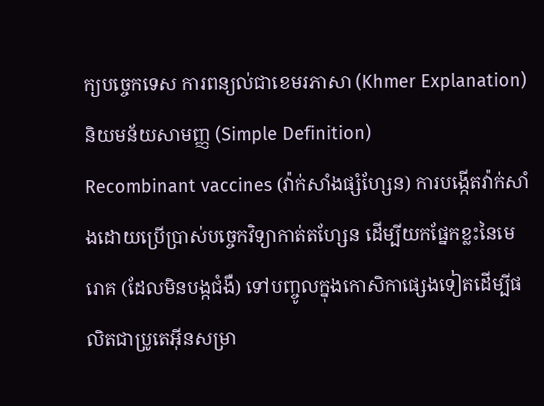ក្យបច្ចេកទេស ការពន្យល់ជាខេមរភាសា (Khmer Explanation) និយមន័យសាមញ្ញ (Simple Definition)
Recombinant vaccines (វ៉ាក់សាំងផ្សំហ្សែន) ការបង្កើតវ៉ាក់សាំងដោយប្រើប្រាស់បច្ចេកវិទ្យាកាត់តហ្សែន ដើម្បីយកផ្នែកខ្លះនៃមេរោគ (ដែលមិនបង្កជំងឺ) ទៅបញ្ចូលក្នុងកោសិកាផ្សេងទៀតដើម្បីផលិតជាប្រូតេអុីនសម្រា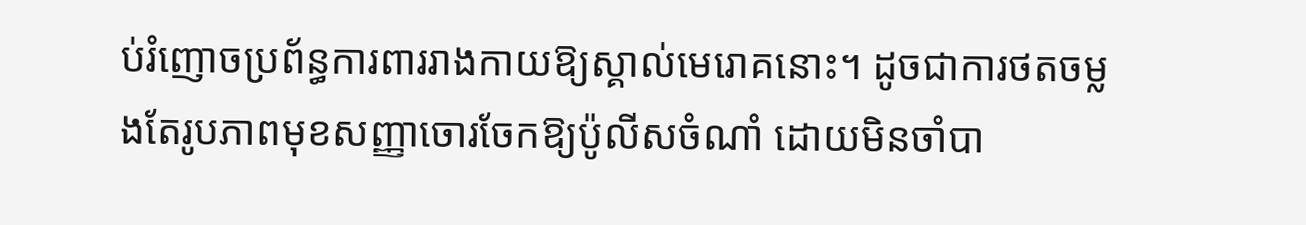ប់រំញោចប្រព័ន្ធការពាររាងកាយឱ្យស្គាល់មេរោគនោះ។ ដូចជាការថតចម្លងតែរូបភាពមុខសញ្ញាចោរចែកឱ្យប៉ូលីសចំណាំ ដោយមិនចាំបា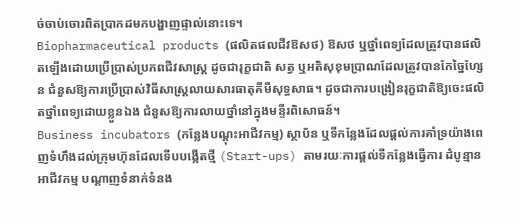ច់ចាប់ចោរពិតប្រាកដមកបង្ហាញផ្ទាល់នោះទេ។
Biopharmaceutical products (ផលិតផលជីវឱសថ) ឱសថ ឬថ្នាំពេទ្យដែលត្រូវបានផលិតឡើងដោយប្រើប្រាស់ប្រភពជីវសាស្រ្ត ដូចជារុក្ខជាតិ សត្វ ឬអតិសុខុមប្រាណដែលត្រូវបានកែច្នៃហ្សែន ជំនួសឱ្យការប្រើប្រាស់វិធីសាស្ត្រលាយសារធាតុគីមីសុទ្ធសាធ។ ដូចជាការបង្រៀនរុក្ខជាតិឱ្យចេះផលិតថ្នាំពេទ្យដោយខ្លួនឯង ជំនួសឱ្យការលាយថ្នាំនៅក្នុងមន្ទីរពិសោធន៍។
Business incubators (កន្លែងបណ្តុះអាជីវកម្ម) ស្ថាប័ន ឬទីកន្លែងដែលផ្តល់ការគាំទ្រយ៉ាងពេញទំហឹងដល់ក្រុមហ៊ុនដែលទើបបង្កើតថ្មី (Start-ups) តាមរយៈការផ្តល់ទីកន្លែងធ្វើការ ដំបូន្មានអាជីវកម្ម បណ្តាញទំនាក់ទំនង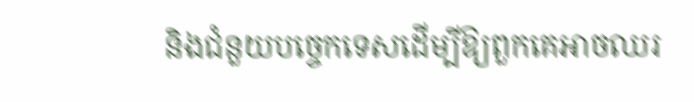និងជំនួយបច្ចេកទេសដើម្បីឱ្យពួកគេអាចឈរ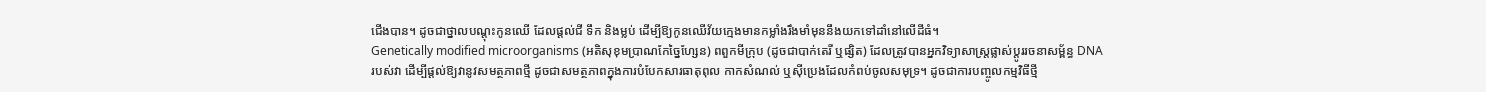ជើងបាន។ ដូចជាថ្នាលបណ្តុះកូនឈើ ដែលផ្តល់ជី ទឹក និងម្លប់ ដើម្បីឱ្យកូនឈើវ័យក្មេងមានកម្លាំងរឹងមាំមុននឹងយកទៅដាំនៅលើដីធំ។
Genetically modified microorganisms (អតិសុខុមប្រាណកែច្នៃហ្សែន) ពពួកមីក្រុប (ដូចជាបាក់តេរី ឬផ្សិត) ដែលត្រូវបានអ្នកវិទ្យាសាស្ត្រផ្លាស់ប្តូររចនាសម្ព័ន្ធ DNA របស់វា ដើម្បីផ្តល់ឱ្យវានូវសមត្ថភាពថ្មី ដូចជាសមត្ថភាពក្នុងការបំបែកសារធាតុពុល កាកសំណល់ ឬស៊ីប្រេងដែលកំពប់ចូលសមុទ្រ។ ដូចជាការបញ្ចូលកម្មវិធីថ្មី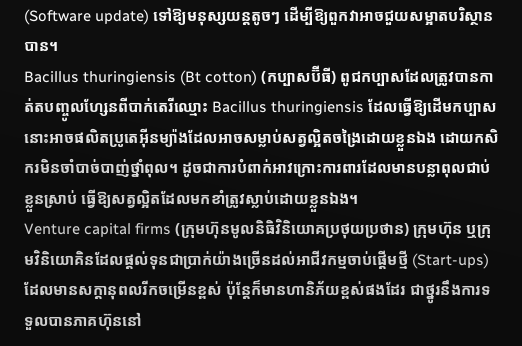(Software update) ទៅឱ្យមនុស្សយន្តតូចៗ ដើម្បីឱ្យពួកវាអាចជួយសម្អាតបរិស្ថានបាន។
Bacillus thuringiensis (Bt cotton) (កប្បាសប៊ីធី) ពូជកប្បាសដែលត្រូវបានកាត់តបញ្ចូលហ្សែនពីបាក់តេរីឈ្មោះ Bacillus thuringiensis ដែលធ្វើឱ្យដើមកប្បាសនោះអាចផលិតប្រូតេអុីនម្យ៉ាងដែលអាចសម្លាប់សត្វល្អិតចង្រៃដោយខ្លួនឯង ដោយកសិករមិនចាំបាច់បាញ់ថ្នាំពុល។ ដូចជាការបំពាក់អាវក្រោះការពារដែលមានបន្លាពុលជាប់ខ្លួនស្រាប់ ធ្វើឱ្យសត្វល្អិតដែលមកខាំត្រូវស្លាប់ដោយខ្លួនឯង។
Venture capital firms (ក្រុមហ៊ុនមូលនិធិវិនិយោគប្រថុយប្រថាន) ក្រុមហ៊ុន ឬក្រុមវិនិយោគិនដែលផ្តល់ទុនជាប្រាក់យ៉ាងច្រើនដល់អាជីវកម្មចាប់ផ្តើមថ្មី (Start-ups) ដែលមានសក្តានុពលរីកចម្រើនខ្ពស់ ប៉ុន្តែក៏មានហានិភ័យខ្ពស់ផងដែរ ជាថ្នូរនឹងការទទួលបានភាគហ៊ុននៅ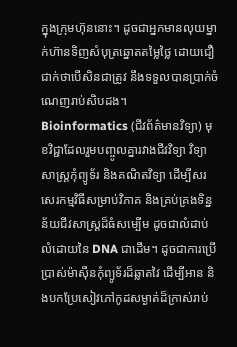ក្នុងក្រុមហ៊ុននោះ។ ដូចជាអ្នកមានលុយម្នាក់ហ៊ានទិញសំបុត្រឆ្នោតតម្លៃថ្លៃ ដោយជឿជាក់ថាបើសិនជាត្រូវ នឹងទទួលបានប្រាក់ចំណេញរាប់សិបដង។
Bioinformatics (ជីវព័ត៌មានវិទ្យា) មុខវិជ្ជាដែលរួមបញ្ចូលគ្នារវាងជីវវិទ្យា វិទ្យាសាស្ត្រកុំព្យូទ័រ និងគណិតវិទ្យា ដើម្បីសរសេរកម្មវិធីសម្រាប់វិភាគ និងគ្រប់គ្រងទិន្នន័យជីវសាស្រ្តដ៏ធំសម្បើម ដូចជាលំដាប់លំដោយនៃ DNA ជាដើម។ ដូចជាការប្រើប្រាស់ម៉ាស៊ីនកុំព្យូទ័រដ៏ឆ្លាតវៃ ដើម្បីអាន និងបកប្រែសៀវភៅកូដសម្ងាត់ដ៏ក្រាស់រាប់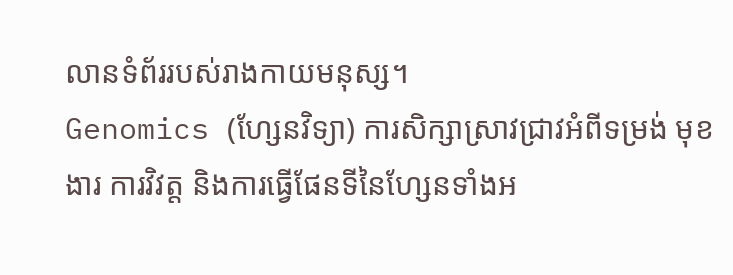លានទំព័ររបស់រាងកាយមនុស្ស។
Genomics (ហ្សែនវិទ្យា) ការសិក្សាស្រាវជ្រាវអំពីទម្រង់ មុខងារ ការវិវត្ត និងការធ្វើផែនទីនៃហ្សែនទាំងអ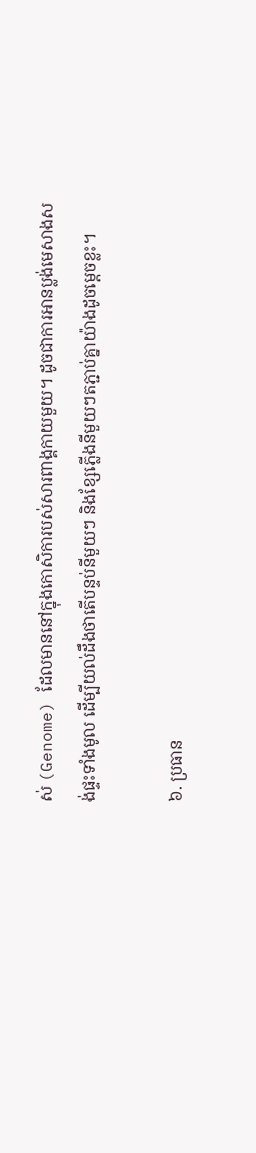ស់ (Genome) ដែលមាននៅក្នុងកោសិការបស់សារពាង្គកាយមួយ។ ដូចជាការអានប្លង់មេសាងសង់ផ្ទះទាំងមូល ដើម្បីយល់ដឹងថាតើបន្ទប់នីមួយៗ និងខ្សែភ្លើងនីមួយៗតភ្ជាប់គ្នាយ៉ាងដូចម្តេចខ្លះ។

៦. ប្រធាន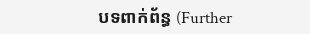បទពាក់ព័ន្ធ (Further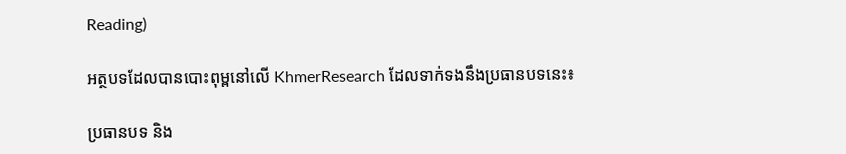Reading)

អត្ថបទដែលបានបោះពុម្ពនៅលើ KhmerResearch ដែលទាក់ទងនឹងប្រធានបទនេះ៖

ប្រធានបទ និង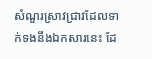សំណួរស្រាវជ្រាវដែលទាក់ទងនឹងឯកសារនេះ ដែ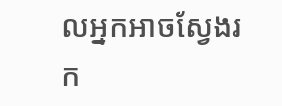លអ្នកអាចស្វែងរក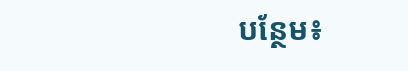បន្ថែម៖